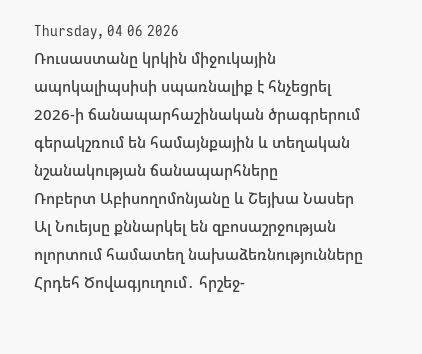Thursday, 04 06 2026
Ռուսաստանը կրկին միջուկային ապոկալիպսիսի սպառնալիք է հնչեցրել
2026-ի ճանապարհաշինական ծրագրերում գերակշռում են համայնքային և տեղական նշանակության ճանապարհները
Ռոբերտ Աբիսողոմոնյանը և Շեյխա Նասեր Ալ Նուեյսը քննարկել են զբոսաշրջության ոլորտում համատեղ նախաձեռնությունները
Հրդեհ Ծովագյուղում․ հրշեջ-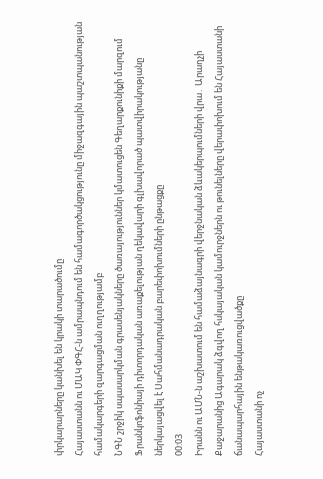փրկարարները կանխել են կրակի տարածումը
Հայաստանն ու ՄԱԿ ՓԳՀ-ն ամրապնդում են համագործակցությունը միջազգային պաշտպանության համակարգերի զարգացման ուղղությամբ
ՆԳՆ շրջիկ սպասարկման գրասենյակները ծառայություններ կմատուցեն Գեղարքունիքի մարզում
Ֆրանկոֆոնիայի դիտորդական առաքելության ղեկավարի գլխավորած պատվիրակությանը ներկայացվել է Սահմանադրական բարեփոխումների ընթացքը
00:03
Իրանն ու ԱՄՆ-ն աշխատում են համաձայնագրի վերջնական ձևակերպումների վրա․ Արաղչի
Քաջարանից Ագարակ ձգվող հսկայական կամուրջներն ու թունելները վերափոխում են Հայաստանի ճանապարհային ենթակառուցվածքը
Հայաստանի ոչ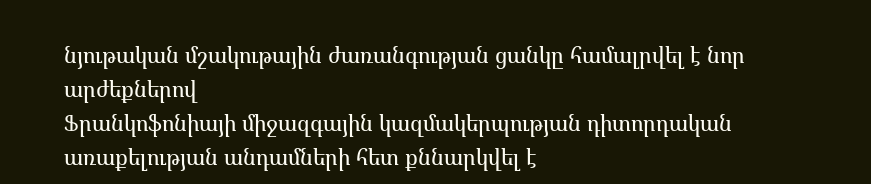նյութական մշակութային ժառանգության ցանկը համալրվել է նոր արժեքներով
Ֆրանկոֆոնիայի միջազգային կազմակերպության դիտորդական առաքելության անդամների հետ քննարկվել է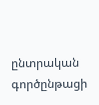ընտրական գործընթացի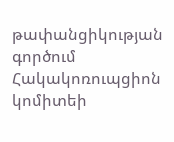թափանցիկության գործում Հակակոռուպցիոն կոմիտեի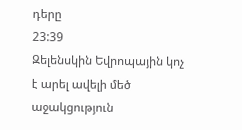դերը
23:39
Զելենսկին Եվրոպային կոչ է արել ավելի մեծ աջակցություն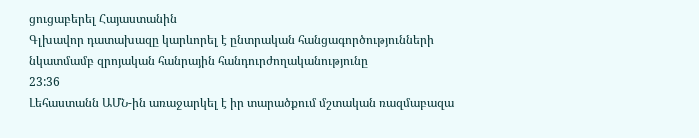ցուցաբերել Հայաստանին
Գլխավոր դատախազը կարևորել է ընտրական հանցագործությունների նկատմամբ զրոյական հանրային հանդուրժողականությունը
23:36
Լեհաստանն ԱՄՆ-ին առաջարկել է իր տարածքում մշտական ռազմաբազա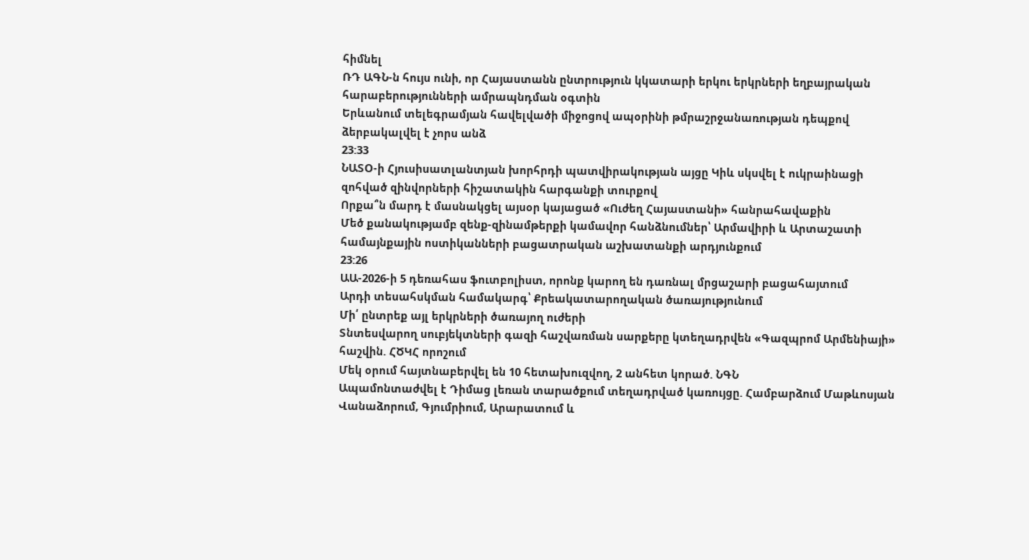հիմնել
ՌԴ ԱԳՆ-ն հույս ունի, որ Հայաստանն ընտրություն կկատարի երկու երկրների եղբայրական հարաբերությունների ամրապնդման օգտին
Երևանում տելեգրամյան հավելվածի միջոցով ապօրինի թմրաշրջանառության դեպքով ձերբակալվել է չորս անձ
23:33
ՆԱՏՕ-ի Հյուսիսատլանտյան խորհրդի պատվիրակության այցը Կիև սկսվել է ուկրաինացի զոհված զինվորների հիշատակին հարգանքի տուրքով
Որքա՞ն մարդ է մասնակցել այսօր կայացած «Ուժեղ Հայաստանի» հանրահավաքին
Մեծ քանակությամբ զենք-զինամթերքի կամավոր հանձնումներ՝ Արմավիրի և Արտաշատի համայնքային ոստիկանների բացատրական աշխատանքի արդյունքում
23:26
ԱԱ-2026-ի 5 դեռահաս ֆուտբոլիստ, որոնք կարող են դառնալ մրցաշարի բացահայտում
Արդի տեսահսկման համակարգ՝ Քրեակատարողական ծառայությունում
Մի՛ ընտրեք այլ երկրների ծառայող ուժերի
Տնտեսվարող սուբյեկտների գազի հաշվառման սարքերը կտեղադրվեն «Գազպրոմ Արմենիայի» հաշվին. ՀԾԿՀ որոշում
Մեկ օրում հայտնաբերվել են 10 հետախուզվող, 2 անհետ կորած. ՆԳՆ
Ապամոնտաժվել է Դիմաց լեռան տարածքում տեղադրված կառույցը. Համբարձում Մաթևոսյան
Վանաձորում, Գյումրիում, Արարատում և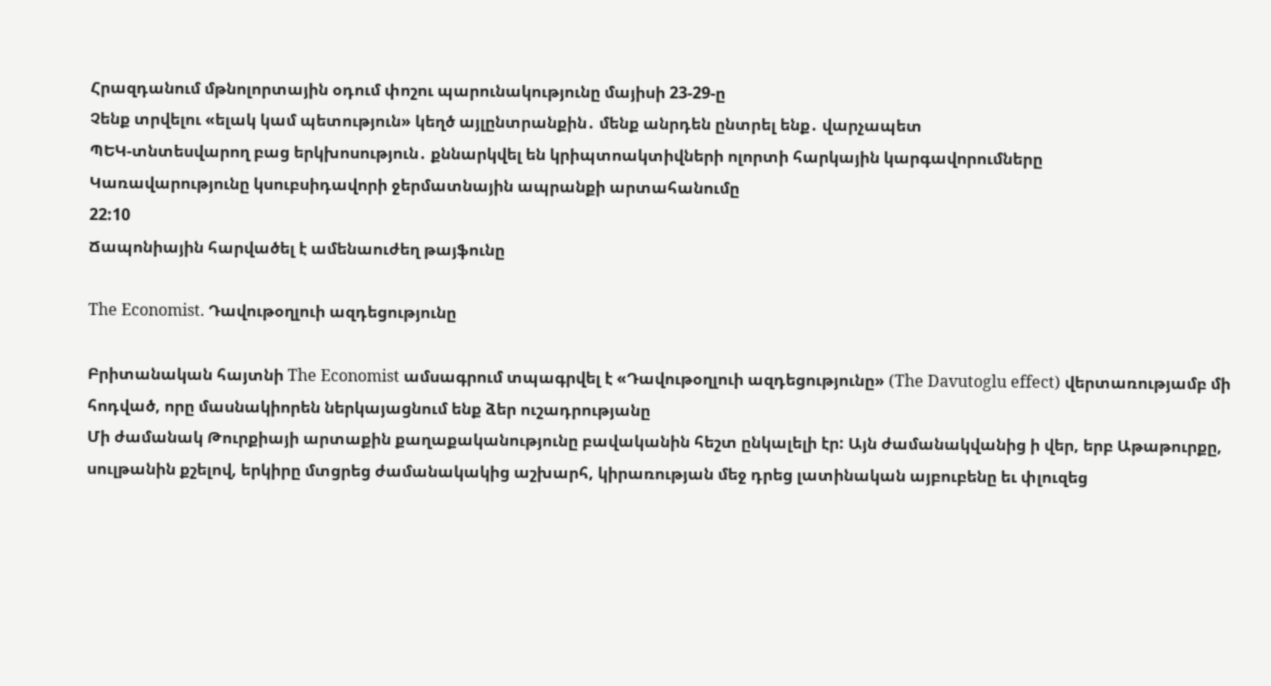Հրազդանում մթնոլորտային օդում փոշու պարունակությունը մայիսի 23-29-ը
Չենք տրվելու «ելակ կամ պետություն» կեղծ այլընտրանքին․ մենք անրդեն ընտրել ենք․ վարչապետ
ՊԵԿ-տնտեսվարող բաց երկխոսություն․ քննարկվել են կրիպտոակտիվների ոլորտի հարկային կարգավորումները
Կառավարությունը կսուբսիդավորի ջերմատնային ապրանքի արտահանումը
22:10
Ճապոնիային հարվածել է ամենաուժեղ թայֆունը

The Economist. Դավութօղլուի ազդեցությունը

Բրիտանական հայտնի The Economist ամսագրում տպագրվել է «Դավութօղլուի ազդեցությունը» (The Davutoglu effect) վերտառությամբ մի հոդված, որը մասնակիորեն ներկայացնում ենք ձեր ուշադրությանը
Մի ժամանակ Թուրքիայի արտաքին քաղաքականությունը բավականին հեշտ ընկալելի էր: Այն ժամանակվանից ի վեր, երբ Աթաթուրքը, սուլթանին քշելով, երկիրը մտցրեց ժամանակակից աշխարհ, կիրառության մեջ դրեց լատինական այբուբենը եւ փլուզեց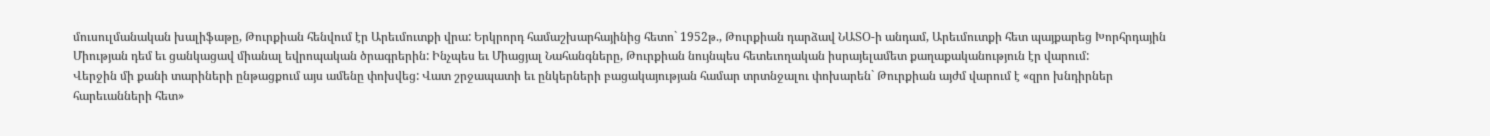մուսուլմանական խալիֆաթը, Թուրքիան հենվում էր Արեւմուտքի վրա: Երկրորդ համաշխարհայինից հետո` 1952թ., Թուրքիան դարձավ ՆԱՏՕ-ի անդամ, Արեւմուտքի հետ պայքարեց Խորհրդային Միության դեմ եւ ցանկացավ միանալ եվրոպական ծրագրերին: Ինչպես եւ Միացյալ Նահանգները, Թուրքիան նույնպես հետեւողական իսրայելամետ քաղաքականություն էր վարում:
Վերջին մի քանի տարիների ընթացքում այս ամենը փոխվեց: Վատ շրջապատի եւ ընկերների բացակայության համար տրտնջալու փոխարեն` Թուրքիան այժմ վարում է «զրո խնդիրներ հարեւանների հետ»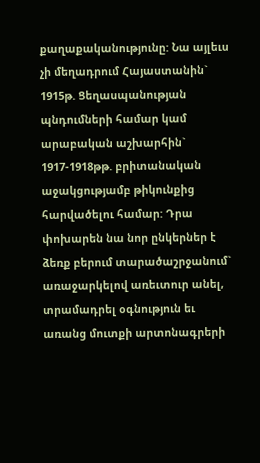քաղաքականությունը: Նա այլեւս չի մեղադրում Հայաստանին` 1915թ. Ցեղասպանության պնդումների համար կամ արաբական աշխարհին` 1917-1918թթ. բրիտանական աջակցությամբ թիկունքից հարվածելու համար: Դրա փոխարեն նա նոր ընկերներ է ձեռք բերում տարածաշրջանում` առաջարկելով առեւտուր անել, տրամադրել օգնություն եւ առանց մուտքի արտոնագրերի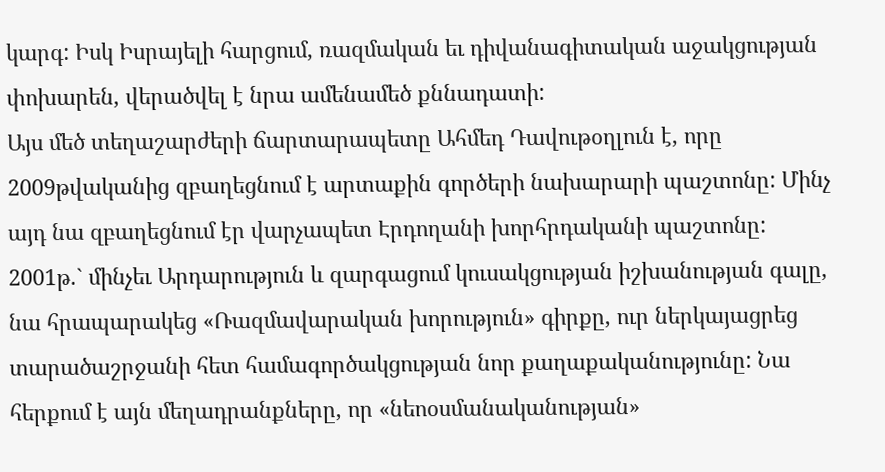կարգ: Իսկ Իսրայելի հարցում, ռազմական եւ դիվանագիտական աջակցության փոխարեն, վերածվել է նրա ամենամեծ քննադատի:
Այս մեծ տեղաշարժերի ճարտարապետը Ահմեդ Դավութօղլուն է, որը 2009թվականից զբաղեցնում է արտաքին գործերի նախարարի պաշտոնը: Մինչ այդ նա զբաղեցնում էր վարչապետ Էրդողանի խորհրդականի պաշտոնը: 2001թ.` մինչեւ Արդարություն և զարգացում կուսակցության իշխանության գալը, նա հրապարակեց «Ռազմավարական խորություն» գիրքը, ուր ներկայացրեց տարածաշրջանի հետ համագործակցության նոր քաղաքականությունը: Նա հերքում է այն մեղադրանքները, որ «նեոօսմանականության»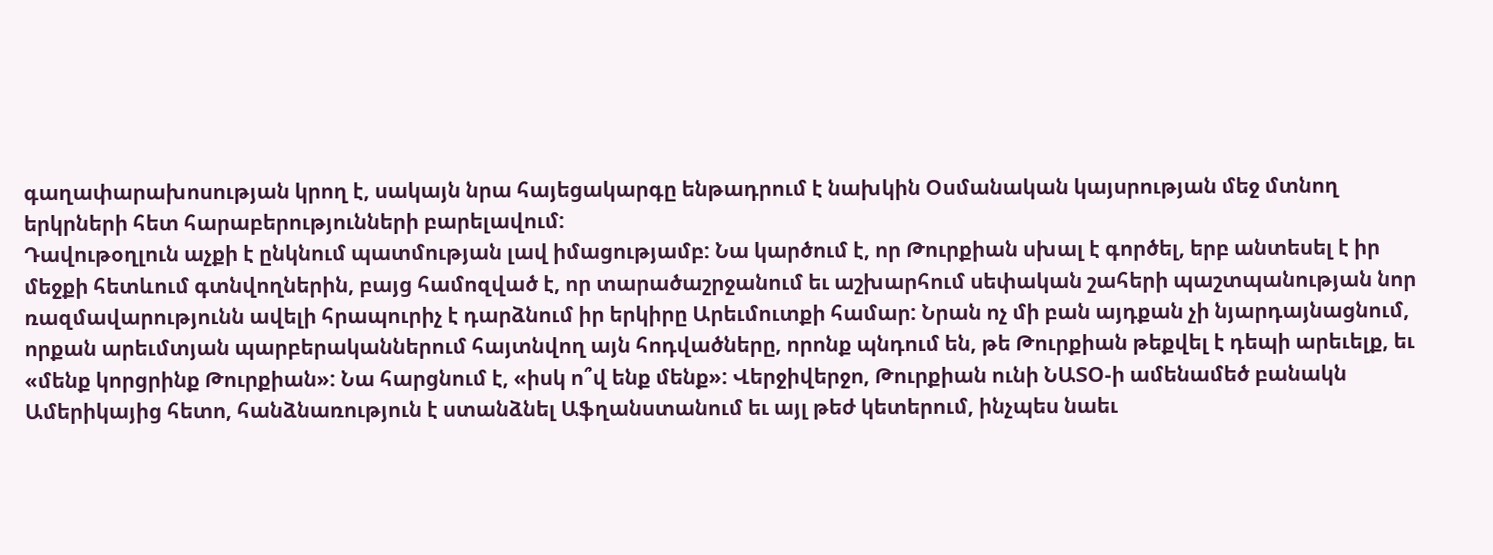գաղափարախոսության կրող է, սակայն նրա հայեցակարգը ենթադրում է նախկին Օսմանական կայսրության մեջ մտնող երկրների հետ հարաբերությունների բարելավում:
Դավութօղլուն աչքի է ընկնում պատմության լավ իմացությամբ: Նա կարծում է, որ Թուրքիան սխալ է գործել, երբ անտեսել է իր մեջքի հետևում գտնվողներին, բայց համոզված է, որ տարածաշրջանում եւ աշխարհում սեփական շահերի պաշտպանության նոր ռազմավարությունն ավելի հրապուրիչ է դարձնում իր երկիրը Արեւմուտքի համար: Նրան ոչ մի բան այդքան չի նյարդայնացնում, որքան արեւմտյան պարբերականներում հայտնվող այն հոդվածները, որոնք պնդում են, թե Թուրքիան թեքվել է դեպի արեւելք, եւ «մենք կորցրինք Թուրքիան»: Նա հարցնում է, «իսկ ո՞վ ենք մենք»: Վերջիվերջո, Թուրքիան ունի ՆԱՏՕ-ի ամենամեծ բանակն Ամերիկայից հետո, հանձնառություն է ստանձնել Աֆղանստանում եւ այլ թեժ կետերում, ինչպես նաեւ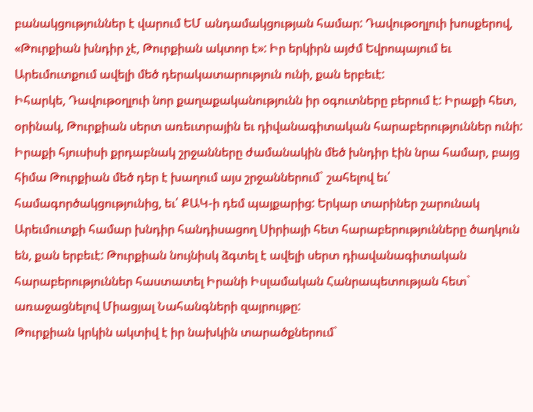բանակցություններ է վարում ԵՄ անդամակցության համար: Դավութօղլուի խոսքերով, «Թուրքիան խնդիր չէ, Թուրքիան ակտոր է»: Իր երկիրն այժմ Եվրոպայում եւ Արեւմուտքում ավելի մեծ դերակատարություն ունի, քան երբեւէ:
Իհարկե, Դավութօղլուի նոր քաղաքականությունն իր օգուտները բերում է: Իրաքի հետ, օրինակ, Թուրքիան սերտ առեւտրային եւ դիվանագիտական հարաբերություններ ունի: Իրաքի հյուսիսի քրդաբնակ շրջանները ժամանակին մեծ խնդիր էին նրա համար, բայց հիմա Թուրքիան մեծ դեր է խաղում այս շրջաններում` շահելով եւ՛ համագործակցությունից, եւ՛ ՔԱԿ-ի դեմ պայքարից: Երկար տարիներ շարունակ Արեւմուտքի համար խնդիր հանդիսացող Սիրիայի հետ հարաբերությունները ծաղկուն են, քան երբեւէ: Թուրքիան նույնիսկ ձգտել է ավելի սերտ դիավանագիտական հարաբերություններ հաստատել Իրանի Իսլամական Հանրապետության հետ` առաջացնելով Միացյալ Նահանգների զայրույթը:
Թուրքիան կրկին ակտիվ է իր նախկին տարածքներում`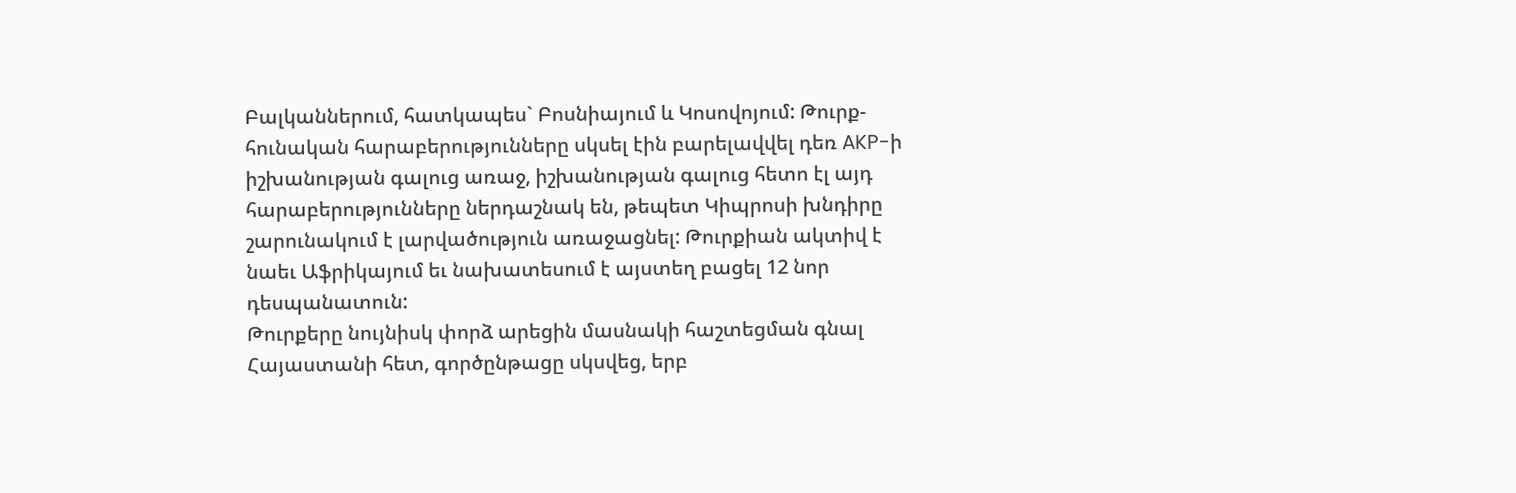Բալկաններում, հատկապես` Բոսնիայում և Կոսովոյում: Թուրք-հունական հարաբերությունները սկսել էին բարելավվել դեռ AKP-ի իշխանության գալուց առաջ, իշխանության գալուց հետո էլ այդ հարաբերությունները ներդաշնակ են, թեպետ Կիպրոսի խնդիրը շարունակում է լարվածություն առաջացնել: Թուրքիան ակտիվ է նաեւ Աֆրիկայում եւ նախատեսում է այստեղ բացել 12 նոր դեսպանատուն:
Թուրքերը նույնիսկ փորձ արեցին մասնակի հաշտեցման գնալ Հայաստանի հետ, գործընթացը սկսվեց, երբ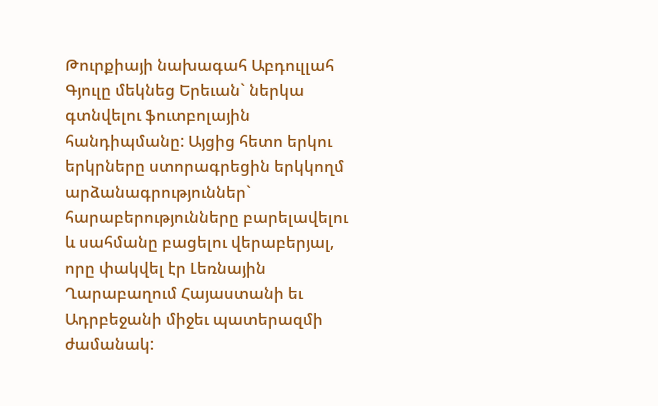Թուրքիայի նախագահ Աբդուլլահ Գյուլը մեկնեց Երեւան` ներկա գտնվելու ֆուտբոլային հանդիպմանը: Այցից հետո երկու երկրները ստորագրեցին երկկողմ արձանագրություններ` հարաբերությունները բարելավելու և սահմանը բացելու վերաբերյալ, որը փակվել էր Լեռնային Ղարաբաղում Հայաստանի եւ Ադրբեջանի միջեւ պատերազմի ժամանակ: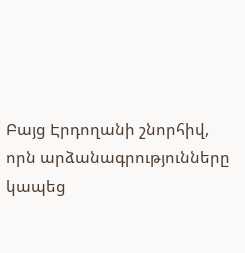Բայց Էրդողանի շնորհիվ, որն արձանագրությունները կապեց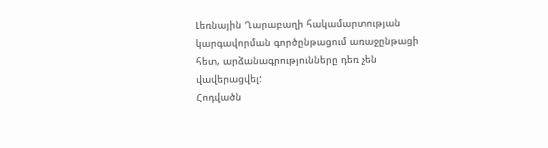Լեռնային Ղարաբաղի հակամարտության կարգավորման գործընթացում առաջընթացի հետ, արձանագրությունները դեռ չեն վավերացվել:
Հոդվածն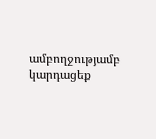ամբողջությամբ կարդացեք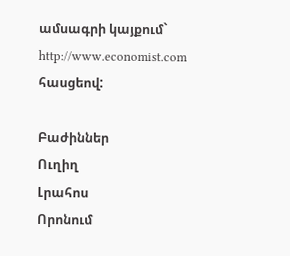ամսագրի կայքում` http://www.economist.com հասցեով:

Բաժիններ
Ուղիղ
Լրահոս
Որոնում